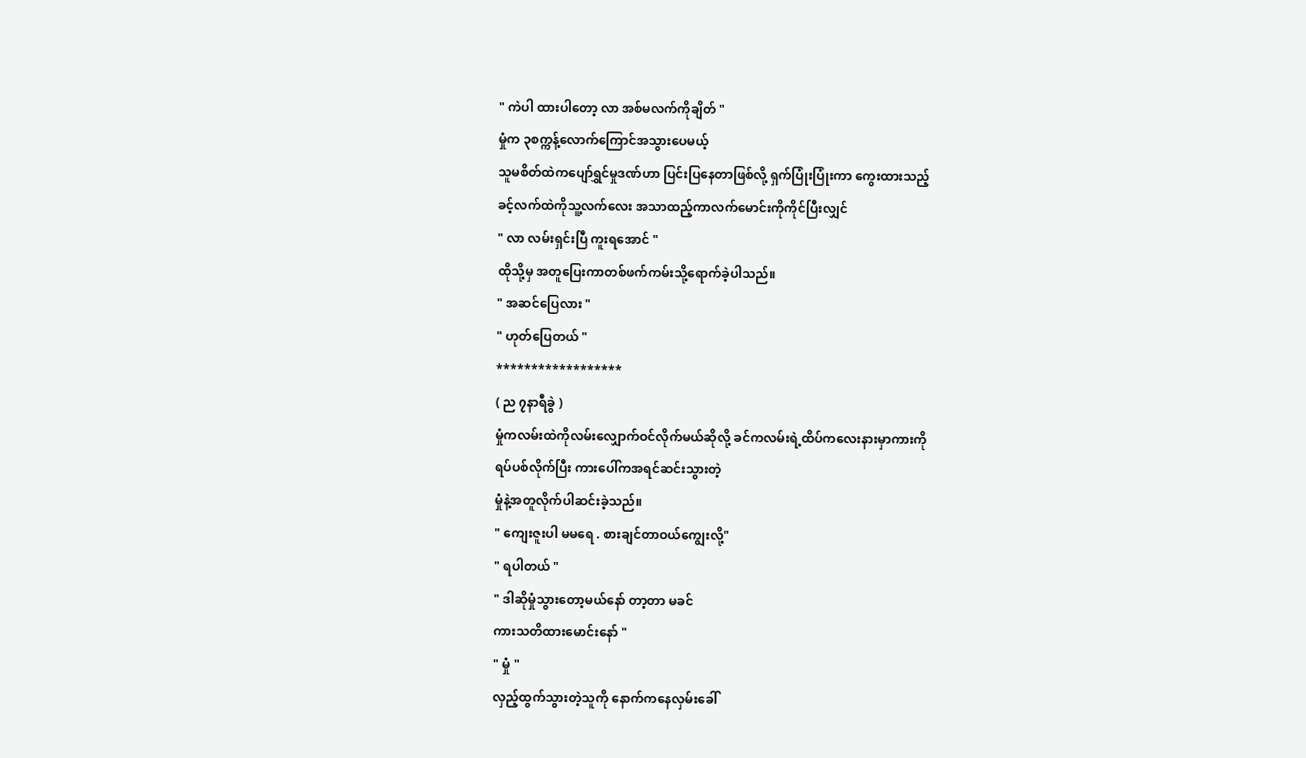" ကဲပါ ထားပါတော့ လာ အစ်မလက်ကိုချိတ် "
မှုံက ၃စက္ကန့်လောက်ကြောင်အသွားပေမယ့်
သူမစိတ်ထဲကပျော်ရွှင်မှုဒဏ်ဟာ ပြင်းပြနေတာဖြစ်လို့ ရှက်ပြုံးပြုံးကာ ကွေးထားသည့်
ခင့်လက်ထဲကိုသူ့လက်လေး အသာထည့်ကာလက်မောင်းကိုကိုင်ပြီးလျှင်
" လာ လမ်းရှင်းပြီ ကူးရအောင် "
ထိုသို့မှ အတူပြေးကာတစ်ဖက်ကမ်းသို့ရောက်ခဲ့ပါသည်။
" အဆင်ပြေလား "
" ဟုတ်ပြေတယ် "
******************
( ည ၇နာရီခွဲ )
မှုံကလမ်းထဲကိုလမ်းလျှောက်ဝင်လိုက်မယ်ဆိုလို့ ခင်ကလမ်းရဲ့ထိပ်ကလေးနားမှာကားကို
ရပ်ပစ်လိုက်ပြီး ကားပေါ်ကအရင်ဆင်းသွားတဲ့
မှုံနဲ့အတူလိုက်ပါဆင်းခဲ့သည်။
" ကျေးဇူးပါ မမရေ . စားချင်တာဝယ်ကျွေးလို့"
" ရပါတယ် "
" ဒါဆိုမှုံသွားတော့မယ်နော် တာ့တာ မခင်
ကားသတိထားမောင်းနော် "
" မှုံ "
လှည့်ထွက်သွားတဲ့သူကို နောက်ကနေလှမ်းခေါ်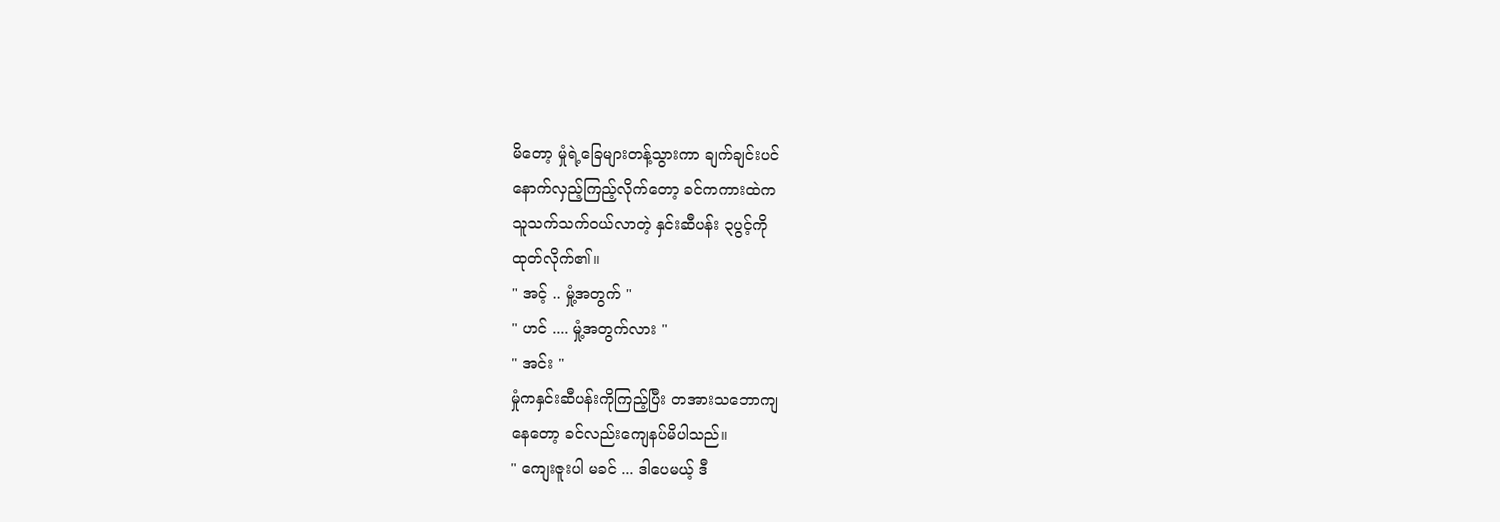မိတော့ မှုံရဲ့ခြေများတန့်သွားကာ ချက်ချင်းပင်
နောက်လှည့်ကြည့်လိုက်တော့ ခင်ကကားထဲက
သူသက်သက်ဝယ်လာတဲ့ နှင်းဆီပန်း ၃ပွင့်ကို
ထုတ်လိုက်၏။
" အင့် .. မှုံ့အတွက် "
" ဟင် .... မှုံ့အတွက်လား "
" အင်း "
မှုံကနှင်းဆီပန်းကိုကြည့်ပြီး တအားသဘောကျ
နေတော့ ခင်လည်းကျေနပ်မိပါသည်။
" ကျေးဇူးပါ မခင် ... ဒါပေမယ့် ဒီ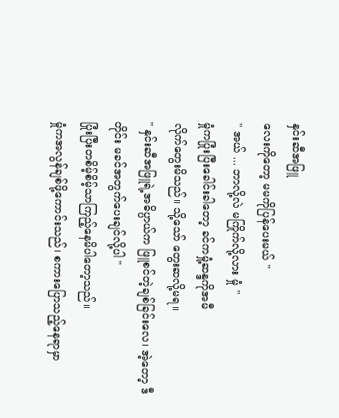နှင်းဆီအဖြူ
လေးကိုတော့ မမကိုပြန်ပေးမယ် "
" အယ် ... ဘာလို့လဲ မကြိုက်လို့လား မှုံ "
မှုံကပြုံးပြီးခေါင်းခါတော့ ခင်ကမှုံ့ဆန္ဒကိုအမီ
လိုက်တွေးမိသည်။ သို့သော် တွေးဆလို့မရ။
" နှင်းဆီအဖြူရဲ့အဓိပ္ပာယ်က ဖြူစင်တဲ့ချစ်ခြင်းလေ၊ အဲ့တော့ ဒီတိုင်း မခင်အတွက်ပေးချင်လို့ပါ "
ပြုံးပြီးတစိမ့်စိမ့်သာကြည့်နေမိပါတော့သည်။
မှုံကအလွန်ချစ်ဖို့ကောင်းသည်၊ စကားပြောသည့်နေရာမှာ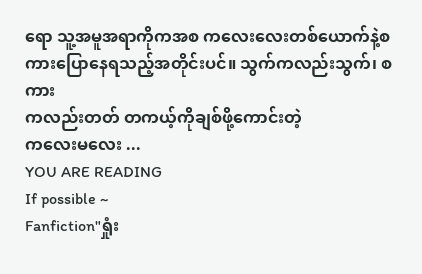ရော သူ့အမူအရာကိုကအစ ကလေးလေးတစ်ယောက်နဲ့စကားပြောနေရသည့်အတိုင်းပင်။ သွက်ကလည်းသွက်၊ စကား
ကလည်းတတ် တကယ့်ကိုချစ်ဖို့ကောင်းတဲ့
ကလေးမလေး ...
YOU ARE READING
If possible ~
Fanfiction"ရှုံး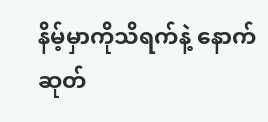နိမ့်မှာကိုသိရက်နဲ့ နောက်ဆုတ်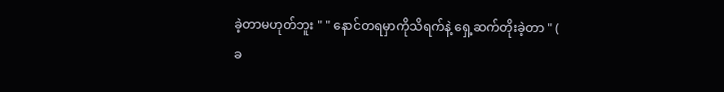ခဲ့တာမဟုတ်ဘူး " " နောင်တရမှာကိုသိရက်နဲ့ ရှေ့ဆက်တိုးခဲ့တာ " ( ခ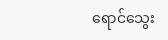ရောင်သွေး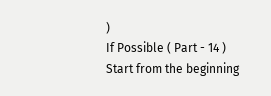)
If Possible ( Part - 14 )
Start from the beginning